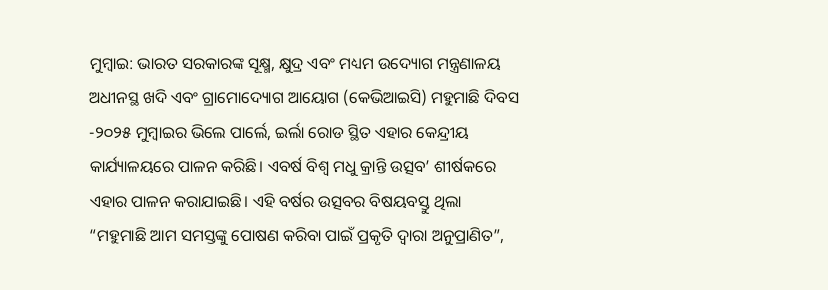ମୁମ୍ବାଇ: ଭାରତ ସରକାରଙ୍କ ସୂକ୍ଷ୍ମ, କ୍ଷୁଦ୍ର ଏବଂ ମଧ୍ୟମ ଉଦ୍ୟୋଗ ମନ୍ତ୍ରଣାଳୟ ଅଧୀନସ୍ଥ ଖଦି ଏବଂ ଗ୍ରାମୋଦ୍ୟୋଗ ଆୟୋଗ (କେଭିଆଇସି) ମହୁମାଛି ଦିବସ -୨୦୨୫ ମୁମ୍ବାଇର ଭିଲେ ପାର୍ଲେ, ଇର୍ଲା ରୋଡ ସ୍ଥିତ ଏହାର କେନ୍ଦ୍ରୀୟ କାର୍ଯ୍ୟାଳୟରେ ପାଳନ କରିଛି। ଏବର୍ଷ ବିଶ୍ୱ ମଧୁ କ୍ରାନ୍ତି ଉତ୍ସବ’ ଶୀର୍ଷକରେ ଏହାର ପାଳନ କରାଯାଇଛି। ଏହି ବର୍ଷର ଉତ୍ସବର ବିଷୟବସ୍ତୁ ଥିଲା “ମହୁମାଛି ଆମ ସମସ୍ତଙ୍କୁ ପୋଷଣ କରିବା ପାଇଁ ପ୍ରକୃତି ଦ୍ୱାରା ଅନୁପ୍ରାଣିତ”,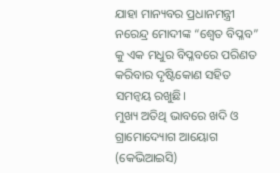ଯାହା ମାନ୍ୟବର ପ୍ରଧାନମନ୍ତ୍ରୀ ନରେନ୍ଦ୍ର ମୋଦୀଙ୍କ “ଶ୍ଵେତ ବିପ୍ଳବ” କୁ ଏକ ମଧୁର ବିପ୍ଳବରେ ପରିଣତ କରିବାର ଦୃଷ୍ଟିକୋଣ ସହିତ ସମନ୍ୱୟ ରଖୁଛି।
ମୁଖ୍ୟ ଅତିଥି ଭାବରେ ଖଦି ଓ ଗ୍ରାମୋଦ୍ୟୋଗ ଆୟୋଗ (କେଭିଆଇସି)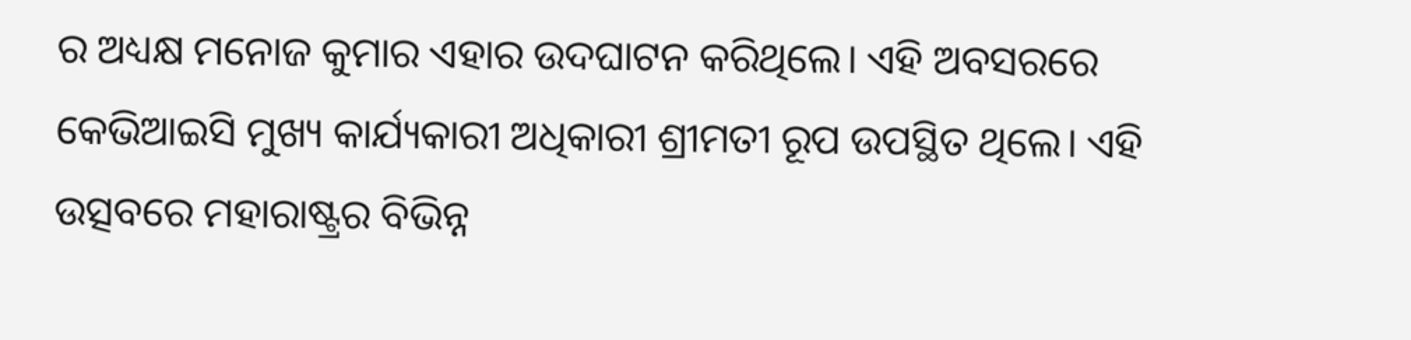ର ଅଧ୍ୟକ୍ଷ ମନୋଜ କୁମାର ଏହାର ଉଦଘାଟନ କରିଥିଲେ। ଏହି ଅବସରରେ କେଭିଆଇସି ମୁଖ୍ୟ କାର୍ଯ୍ୟକାରୀ ଅଧିକାରୀ ଶ୍ରୀମତୀ ରୂପ ଉପସ୍ଥିତ ଥିଲେ। ଏହି ଉତ୍ସବରେ ମହାରାଷ୍ଟ୍ରର ବିଭିନ୍ନ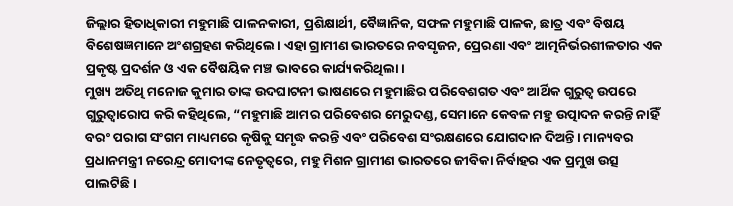ଜିଲ୍ଲାର ହିତାଧିକାରୀ ମହୁମାଛି ପାଳନକାରୀ, ପ୍ରଶିକ୍ଷାର୍ଥୀ, ବୈଜ୍ଞାନିକ, ସଫଳ ମହୁମାଛି ପାଳକ, ଛାତ୍ର ଏବଂ ବିଷୟ ବିଶେଷଜ୍ଞମାନେ ଅଂଶଗ୍ରହଣ କରିଥିଲେ। ଏହା ଗ୍ରାମୀଣ ଭାରତରେ ନବସୃଜନ, ପ୍ରେରଣା ଏବଂ ଆତ୍ମନିର୍ଭରଶୀଳତାର ଏକ ପ୍ରକୃଷ୍ଟ ପ୍ରଦର୍ଶନ ଓ ଏକ ବୈଷୟିକ ମଞ୍ଚ ଭାବରେ କାର୍ଯ୍ୟକରିଥିଲା।
ମୁଖ୍ୟ ଅତିଥି ମନୋଜ କୁମାର ତାଙ୍କ ଉଦଘାଟନୀ ଭାଷଣରେ ମହୁମାଛିର ପରିବେଶଗତ ଏବଂ ଆର୍ଥିକ ଗୁରୁତ୍ୱ ଉପରେ ଗୁରୁତ୍ୱାରୋପ କରି କହିଥିଲେ, “ମହୁମାଛି ଆମର ପରିବେଶର ମେରୁଦଣ୍ଡ, ସେମାନେ କେବଳ ମହୁ ଉତ୍ପାଦନ କରନ୍ତି ନାହିଁ ବରଂ ପରାଗ ସଂଗମ ମାଧ୍ୟମରେ କୃଷିକୁ ସମୃଦ୍ଧ କରନ୍ତି ଏବଂ ପରିବେଶ ସଂରକ୍ଷଣରେ ଯୋଗଦାନ ଦିଅନ୍ତି। ମାନ୍ୟବର ପ୍ରଧାନମନ୍ତ୍ରୀ ନରେନ୍ଦ୍ର ମୋଦୀଙ୍କ ନେତୃତ୍ୱରେ, ମହୁ ମିଶନ ଗ୍ରାମୀଣ ଭାରତରେ ଜୀବିକା ନିର୍ବାହର ଏକ ପ୍ରମୁଖ ଉତ୍ସ ପାଲଟିଛି।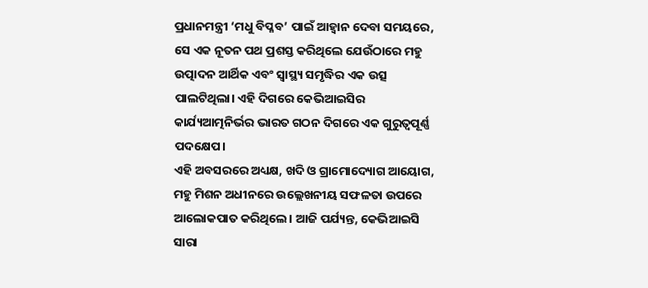ପ୍ରଧାନମନ୍ତ୍ରୀ ‘ମଧୁ ବିପ୍ଳବ’ ପାଇଁ ଆହ୍ୱାନ ଦେବା ସମୟରେ, ସେ ଏକ ନୂତନ ପଥ ପ୍ରଶସ୍ତ କରିଥିଲେ ଯେଉଁଠାରେ ମହୁ ଉତ୍ପାଦନ ଆର୍ଥିକ ଏବଂ ସ୍ୱାସ୍ଥ୍ୟ ସମୃଦ୍ଧିର ଏକ ଉତ୍ସ ପାଲଟିଥିଲା। ଏହି ଦିଗରେ କେଭିଆଇସିର କାର୍ଯ୍ୟଆତ୍ମନିର୍ଭର ଭାରତ ଗଠନ ଦିଗରେ ଏକ ଗୁରୁତ୍ୱପୂର୍ଣ୍ଣ ପଦକ୍ଷେପ।
ଏହି ଅବସରରେ ଅଧ୍ୟକ୍ଷ, ଖଦି ଓ ଗ୍ରାମୋଦ୍ୟୋଗ ଆୟୋଗ, ମହୁ ମିଶନ ଅଧୀନରେ ଉଲ୍ଲେଖନୀୟ ସଫଳତା ଉପରେ ଆଲୋକପାତ କରିଥିଲେ। ଆଜି ପର୍ଯ୍ୟନ୍ତ, କେଭିଆଇସି ସାରା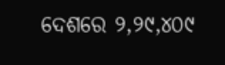ଦେଶରେ ୨,୨୯,୪୦୯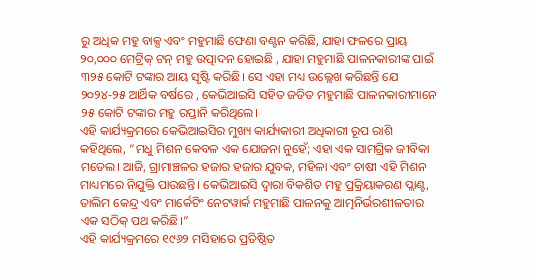ରୁ ଅଧିକ ମହୁ ବାକ୍ସ ଏବଂ ମହୁମାଛି ଫେଣା ବଣ୍ଟନ କରିଛି, ଯାହା ଫଳରେ ପ୍ରାୟ ୨୦,୦୦୦ ମେଟ୍ରିକ୍ ଟନ୍ ମହୁ ଉତ୍ପାଦନ ହୋଇଛି , ଯାହା ମହୁମାଛି ପାଳନକାରୀଙ୍କ ପାଇଁ ୩୨୫ କୋଟି ଟଙ୍କାର ଆୟ ସୃଷ୍ଟି କରିଛି। ସେ ଏହା ମଧ୍ୟ ଉଲ୍ଲେଖ କରିଛନ୍ତି ଯେ ୨୦୨୪-୨୫ ଆର୍ଥିକ ବର୍ଷରେ , କେଭିଆଇସି ସହିତ ଜଡିତ ମହୁମାଛି ପାଳନକାରୀମାନେ ୨୫ କୋଟି ଟଙ୍କାର ମହୁ ରପ୍ତାନି କରିଥିଲେ।
ଏହି କାର୍ଯ୍ୟକ୍ରମରେ କେଭିଆଇସିର ମୁଖ୍ୟ କାର୍ଯ୍ୟକାରୀ ଅଧିକାରୀ ରୂପ ରାଶି କହିଥିଲେ, “ମଧୁ ମିଶନ କେବଳ ଏକ ଯୋଜନା ନୁହେଁ; ଏହା ଏକ ସାମଗ୍ରିକ ଜୀବିକା ମଡେଲ। ଆଜି, ଗ୍ରାମାଞ୍ଚଳର ହଜାର ହଜାର ଯୁବକ, ମହିଳା ଏବଂ ଚାଷୀ ଏହି ମିଶନ ମାଧ୍ୟମରେ ନିଯୁକ୍ତି ପାଉଛନ୍ତି। କେଭିଆଇସି ଦ୍ୱାରା ବିକଶିତ ମହୁ ପ୍ରକ୍ରିୟାକରଣ ପ୍ଲାଣ୍ଟ, ତାଲିମ କେନ୍ଦ୍ର ଏବଂ ମାର୍କେଟିଂ ନେଟୱାର୍କ ମହୁମାଛି ପାଳନକୁ ଆତ୍ମନିର୍ଭରଶୀଳତାର ଏକ ସଠିକ୍ ପଥ କରିଛି।”
ଏହି କାର୍ଯ୍ୟକ୍ରମରେ ୧୯୬୨ ମସିହାରେ ପ୍ରତିଷ୍ଠିତ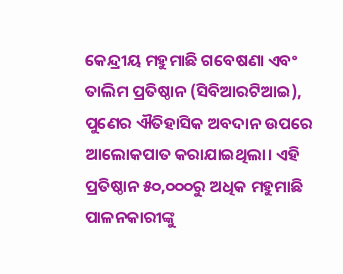କେନ୍ଦ୍ରୀୟ ମହୁମାଛି ଗବେଷଣା ଏବଂ ତାଲିମ ପ୍ରତିଷ୍ଠାନ (ସିବିଆରଟିଆଇ), ପୁଣେର ଐତିହାସିକ ଅବଦାନ ଉପରେ ଆଲୋକପାତ କରାଯାଇଥିଲା। ଏହି ପ୍ରତିଷ୍ଠାନ ୫୦,୦୦୦ରୁ ଅଧିକ ମହୁମାଛି ପାଳନକାରୀଙ୍କୁ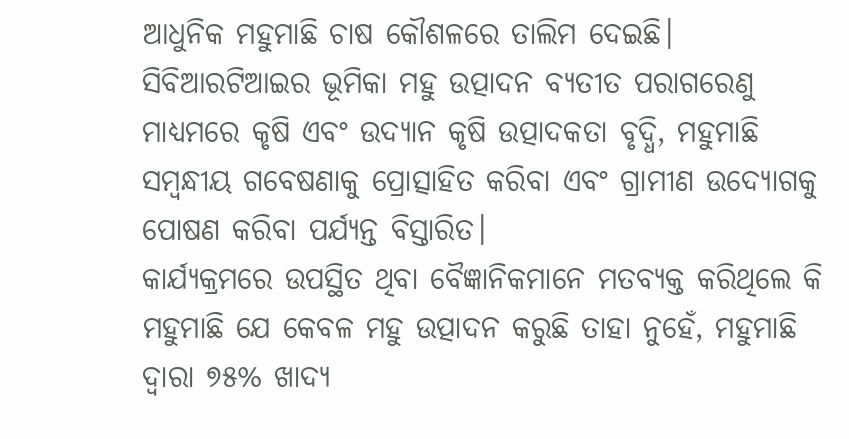ଆଧୁନିକ ମହୁମାଛି ଚାଷ କୌଶଳରେ ତାଲିମ ଦେଇଛି। ସିବିଆରଟିଆଇର ଭୂମିକା ମହୁ ଉତ୍ପାଦନ ବ୍ୟତୀତ ପରାଗରେଣୁ ମାଧ୍ୟମରେ କୃଷି ଏବଂ ଉଦ୍ୟାନ କୃଷି ଉତ୍ପାଦକତା ବୃଦ୍ଧି, ମହୁମାଛି ସମ୍ବନ୍ଧୀୟ ଗବେଷଣାକୁ ପ୍ରୋତ୍ସାହିତ କରିବା ଏବଂ ଗ୍ରାମୀଣ ଉଦ୍ୟୋଗକୁ ପୋଷଣ କରିବା ପର୍ଯ୍ୟନ୍ତ ବିସ୍ତାରିତ।
କାର୍ଯ୍ୟକ୍ରମରେ ଉପସ୍ଥିତ ଥିବା ବୈଜ୍ଞାନିକମାନେ ମତବ୍ୟକ୍ତ କରିଥିଲେ କି ମହୁମାଛି ଯେ କେବଳ ମହୁ ଉତ୍ପାଦନ କରୁଛି ତାହା ନୁହେଁ, ମହୁମାଛି ଦ୍ବାରା ୭୫% ଖାଦ୍ୟ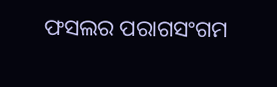ଫସଲର ପରାଗସଂଗମ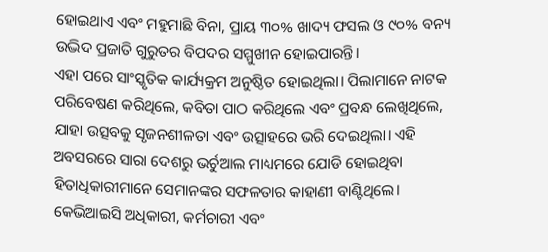ହୋଇଥାଏ ଏବଂ ମହୁମାଛି ବିନା, ପ୍ରାୟ ୩୦% ଖାଦ୍ୟ ଫସଲ ଓ ୯୦% ବନ୍ୟ ଉଦ୍ଭିଦ ପ୍ରଜାତି ଗୁରୁତର ବିପଦର ସମ୍ମୁଖୀନ ହୋଇପାରନ୍ତି।
ଏହା ପରେ ସାଂସ୍କୃତିକ କାର୍ଯ୍ୟକ୍ରମ ଅନୁଷ୍ଠିତ ହୋଇଥିଲା। ପିଲାମାନେ ନାଟକ ପରିବେଷଣ କରିଥିଲେ, କବିତା ପାଠ କରିଥିଲେ ଏବଂ ପ୍ରବନ୍ଧ ଲେଖିଥିଲେ, ଯାହା ଉତ୍ସବକୁ ସୃଜନଶୀଳତା ଏବଂ ଉତ୍ସାହରେ ଭରି ଦେଇଥିଲା। ଏହି ଅବସରରେ ସାରା ଦେଶରୁ ଭର୍ଚୁଆଲ ମାଧ୍ୟମରେ ଯୋଡି ହୋଇଥିବା ହିତାଧିକାରୀମାନେ ସେମାନଙ୍କର ସଫଳତାର କାହାଣୀ ବାଣ୍ଟିଥିଲେ। କେଭିଆଇସି ଅଧିକାରୀ, କର୍ମଚାରୀ ଏବଂ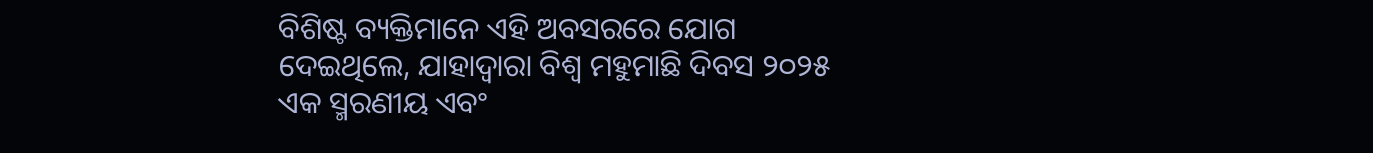ବିଶିଷ୍ଟ ବ୍ୟକ୍ତିମାନେ ଏହି ଅବସରରେ ଯୋଗ ଦେଇଥିଲେ, ଯାହାଦ୍ବାରା ବିଶ୍ୱ ମହୁମାଛି ଦିବସ ୨୦୨୫ ଏକ ସ୍ମରଣୀୟ ଏବଂ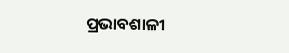ପ୍ରଭାବଶାଳୀ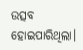ଉତ୍ସବ ହୋଇପାରିଥିଲା।